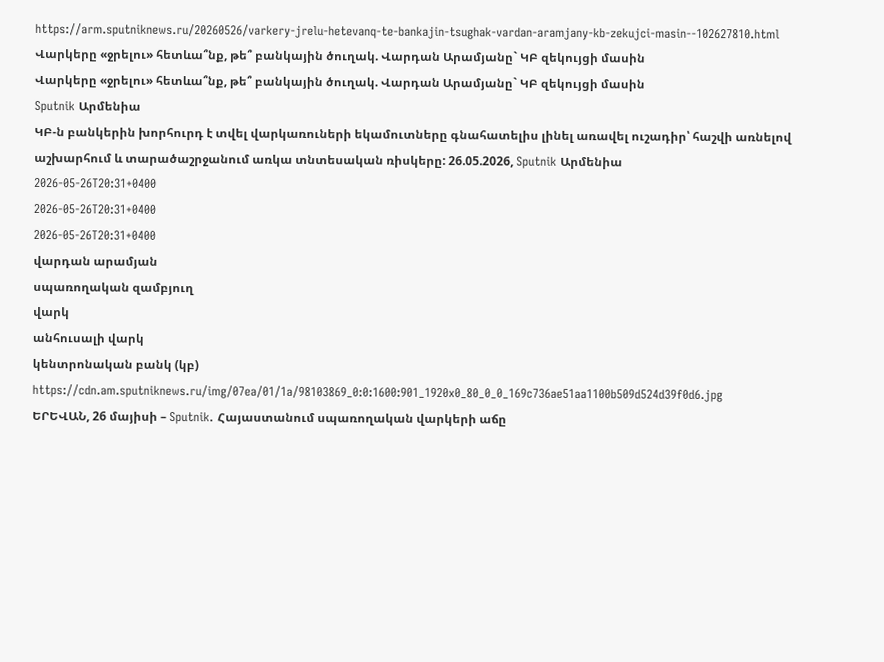https://arm.sputniknews.ru/20260526/varkery-jrelu-hetevanq-te-bankajin-tsughak-vardan-aramjany-kb-zekujci-masin--102627810.html
Վարկերը «ջրելու» հետևա՞նք, թե՞ բանկային ծուղակ. Վարդան Արամյանը` ԿԲ զեկույցի մասին
Վարկերը «ջրելու» հետևա՞նք, թե՞ բանկային ծուղակ. Վարդան Արամյանը` ԿԲ զեկույցի մասին
Sputnik Արմենիա
ԿԲ-ն բանկերին խորհուրդ է տվել վարկառուների եկամուտները գնահատելիս լինել առավել ուշադիր՝ հաշվի առնելով աշխարհում և տարածաշրջանում առկա տնտեսական ռիսկերը: 26.05.2026, Sputnik Արմենիա
2026-05-26T20:31+0400
2026-05-26T20:31+0400
2026-05-26T20:31+0400
վարդան արամյան
սպառողական զամբյուղ
վարկ
անհուսալի վարկ
կենտրոնական բանկ (կբ)
https://cdn.am.sputniknews.ru/img/07ea/01/1a/98103869_0:0:1600:901_1920x0_80_0_0_169c736ae51aa1100b509d524d39f0d6.jpg
ԵՐԵՎԱՆ, 26 մայիսի – Sputnik. Հայաստանում սպառողական վարկերի աճը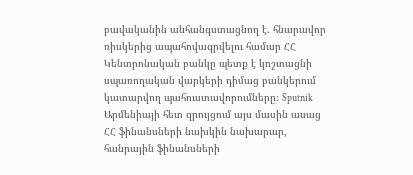բավականին անհանգստացնող է. հնարավոր ռիսկերից ապահովագրվելու համար ՀՀ Կենտրոնական բանկը պետք է կոշտացնի սպառողական վարկերի դիմաց բանկերում կատարվող պահուստավորումները։ Sputnik Արմենիայի հետ զրույցում այս մասին ասաց ՀՀ ֆինանսների նախկին նախարար, հանրային ֆինանսների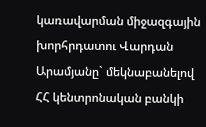կառավարման միջազգային խորհրդատու Վարդան Արամյանը` մեկնաբանելով ՀՀ կենտրոնական բանկի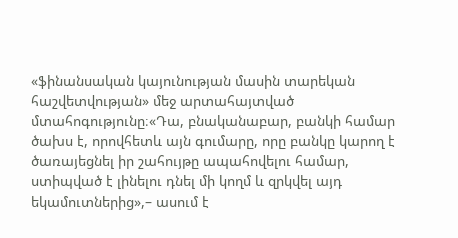«ֆինանսական կայունության մասին տարեկան հաշվետվության» մեջ արտահայտված մտահոգությունը։«Դա, բնականաբար, բանկի համար ծախս է, որովհետև այն գումարը, որը բանկը կարող է ծառայեցնել իր շահույթը ապահովելու համար, ստիպված է լինելու դնել մի կողմ և զրկվել այդ եկամուտներից»,– ասում է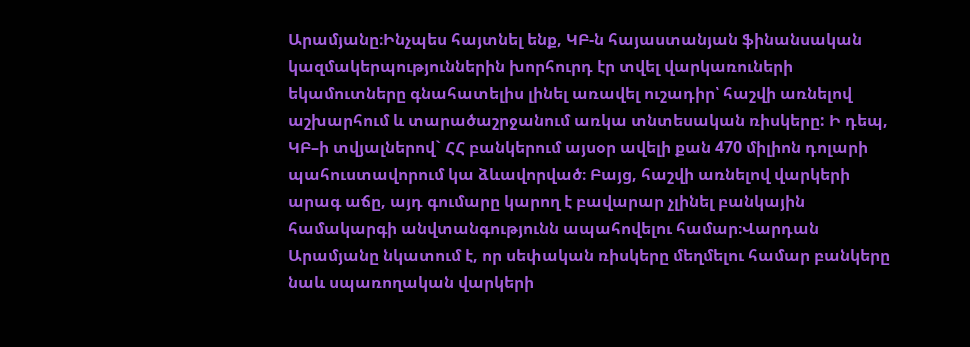Արամյանը։Ինչպես հայտնել ենք, ԿԲ-ն հայաստանյան ֆինանսական կազմակերպություններին խորհուրդ էր տվել վարկառուների եկամուտները գնահատելիս լինել առավել ուշադիր՝ հաշվի առնելով աշխարհում և տարածաշրջանում առկա տնտեսական ռիսկերը: Ի դեպ, ԿԲ–ի տվյալներով` ՀՀ բանկերում այսօր ավելի քան 470 միլիոն դոլարի պահուստավորում կա ձևավորված։ Բայց, հաշվի առնելով վարկերի արագ աճը, այդ գումարը կարող է բավարար չլինել բանկային համակարգի անվտանգությունն ապահովելու համար։Վարդան Արամյանը նկատում է, որ սեփական ռիսկերը մեղմելու համար բանկերը նաև սպառողական վարկերի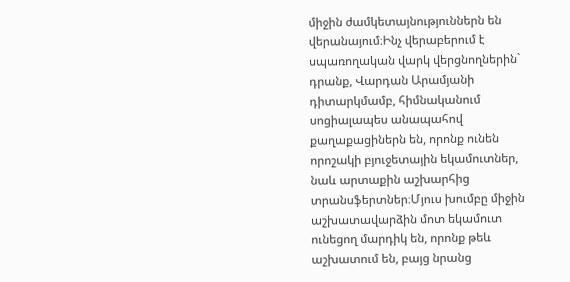միջին ժամկետայնություններն են վերանայում։Ինչ վերաբերում է սպառողական վարկ վերցնողներին` դրանք, Վարդան Արամյանի դիտարկմամբ, հիմնականում սոցիալապես անապահով քաղաքացիներն են, որոնք ունեն որոշակի բյուջետային եկամուտներ, նաև արտաքին աշխարհից տրանսֆերտներ։Մյուս խումբը միջին աշխատավարձին մոտ եկամուտ ունեցող մարդիկ են, որոնք թեև աշխատում են, բայց նրանց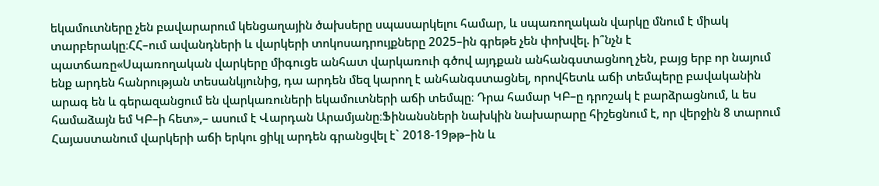եկամուտները չեն բավարարում կենցաղային ծախսերը սպասարկելու համար, և սպառողական վարկը մնում է միակ տարբերակը։ՀՀ–ում ավանդների և վարկերի տոկոսադրույքները 2025–ին գրեթե չեն փոխվել. ի՞նչն է պատճառը«Սպառողական վարկերը միգուցե անհատ վարկառուի գծով այդքան անհանգստացնող չեն, բայց երբ որ նայում ենք արդեն հանրության տեսանկյունից, դա արդեն մեզ կարող է անհանգստացնել, որովհետև աճի տեմպերը բավականին արագ են և գերազանցում են վարկառուների եկամուտների աճի տեմպը։ Դրա համար ԿԲ–ը դրոշակ է բարձրացնում, և ես համաձայն եմ ԿԲ–ի հետ»,– ասում է Վարդան Արամյանը։Ֆինանսների նախկին նախարարը հիշեցնում է, որ վերջին 8 տարում Հայաստանում վարկերի աճի երկու ցիկլ արդեն գրանցվել է` 2018-19թթ–ին և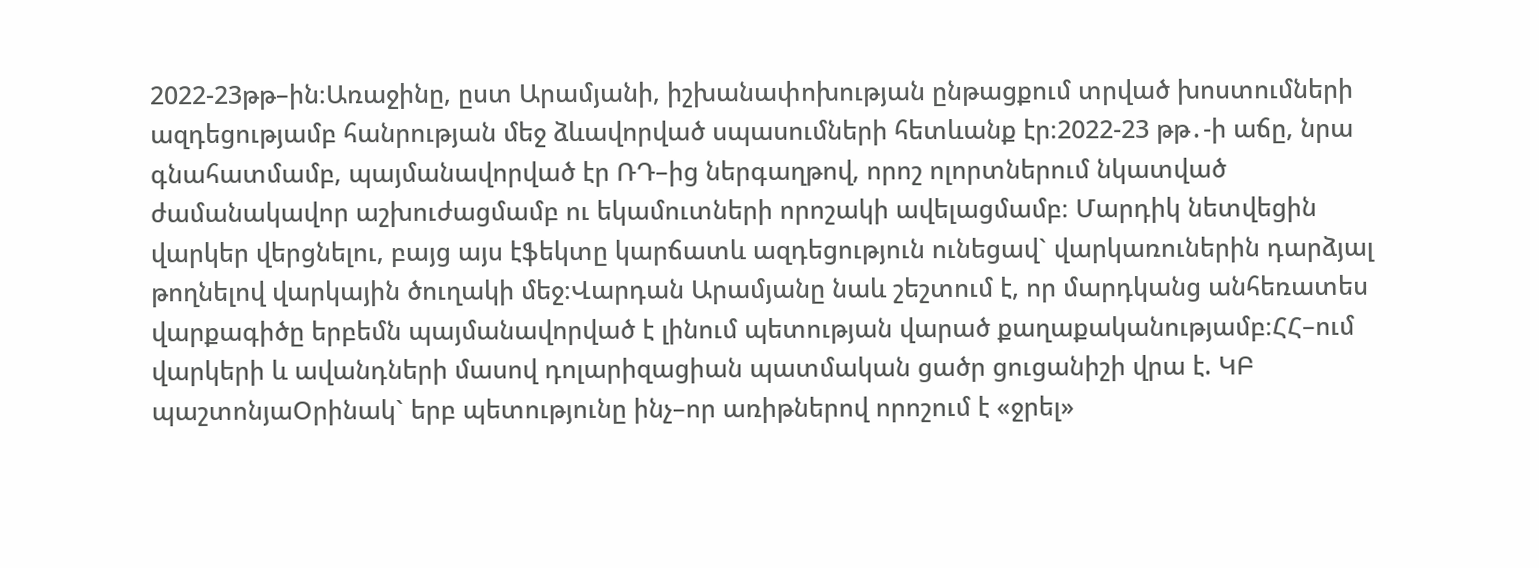2022-23թթ–ին։Առաջինը, ըստ Արամյանի, իշխանափոխության ընթացքում տրված խոստումների ազդեցությամբ հանրության մեջ ձևավորված սպասումների հետևանք էր։2022-23 թթ․-ի աճը, նրա գնահատմամբ, պայմանավորված էր ՌԴ–ից ներգաղթով, որոշ ոլորտներում նկատված ժամանակավոր աշխուժացմամբ ու եկամուտների որոշակի ավելացմամբ։ Մարդիկ նետվեցին վարկեր վերցնելու, բայց այս էֆեկտը կարճատև ազդեցություն ունեցավ` վարկառուներին դարձյալ թողնելով վարկային ծուղակի մեջ։Վարդան Արամյանը նաև շեշտում է, որ մարդկանց անհեռատես վարքագիծը երբեմն պայմանավորված է լինում պետության վարած քաղաքականությամբ։ՀՀ–ում վարկերի և ավանդների մասով դոլարիզացիան պատմական ցածր ցուցանիշի վրա է. ԿԲ պաշտոնյաՕրինակ` երբ պետությունը ինչ–որ առիթներով որոշում է «ջրել»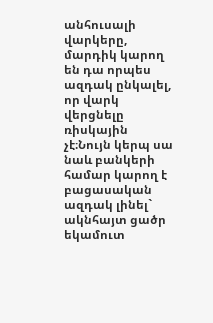անհուսալի վարկերը, մարդիկ կարող են դա որպես ազդակ ընկալել, որ վարկ վերցնելը ռիսկային չէ։Նույն կերպ սա նաև բանկերի համար կարող է բացասական ազդակ լինել` ակնհայտ ցածր եկամուտ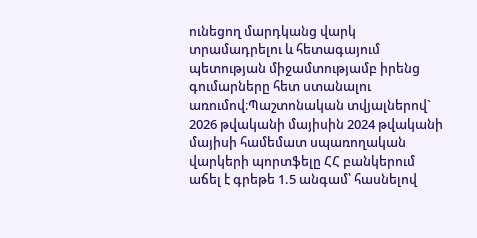ունեցող մարդկանց վարկ տրամադրելու և հետագայում պետության միջամտությամբ իրենց գումարները հետ ստանալու առումով։Պաշտոնական տվյալներով` 2026 թվականի մայիսին 2024 թվականի մայիսի համեմատ սպառողական վարկերի պորտֆելը ՀՀ բանկերում աճել է գրեթե 1.5 անգամ՝ հասնելով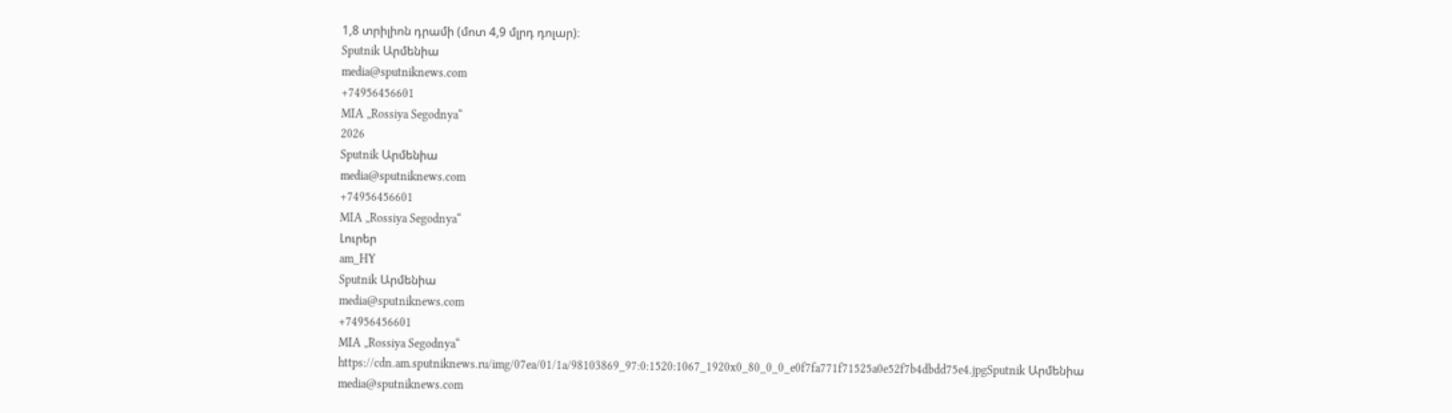1,8 տրիլիոն դրամի (մոտ 4,9 մլրդ դոլար)։
Sputnik Արմենիա
media@sputniknews.com
+74956456601
MIA „Rossiya Segodnya“
2026
Sputnik Արմենիա
media@sputniknews.com
+74956456601
MIA „Rossiya Segodnya“
Լուրեր
am_HY
Sputnik Արմենիա
media@sputniknews.com
+74956456601
MIA „Rossiya Segodnya“
https://cdn.am.sputniknews.ru/img/07ea/01/1a/98103869_97:0:1520:1067_1920x0_80_0_0_e0f7fa771f71525a0e52f7b4dbdd75e4.jpgSputnik Արմենիա
media@sputniknews.com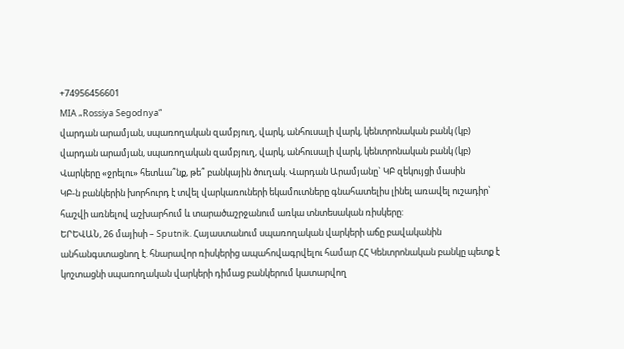+74956456601
MIA „Rossiya Segodnya“
վարդան արամյան, սպառողական զամբյուղ, վարկ, անհուսալի վարկ, կենտրոնական բանկ (կբ)
վարդան արամյան, սպառողական զամբյուղ, վարկ, անհուսալի վարկ, կենտրոնական բանկ (կբ)
Վարկերը «ջրելու» հետևա՞նք, թե՞ բանկային ծուղակ. Վարդան Արամյանը` ԿԲ զեկույցի մասին
ԿԲ-ն բանկերին խորհուրդ է տվել վարկառուների եկամուտները գնահատելիս լինել առավել ուշադիր՝ հաշվի առնելով աշխարհում և տարածաշրջանում առկա տնտեսական ռիսկերը:
ԵՐԵՎԱՆ, 26 մայիսի – Sputnik. Հայաստանում սպառողական վարկերի աճը բավականին անհանգստացնող է. հնարավոր ռիսկերից ապահովագրվելու համար ՀՀ Կենտրոնական բանկը պետք է կոշտացնի սպառողական վարկերի դիմաց բանկերում կատարվող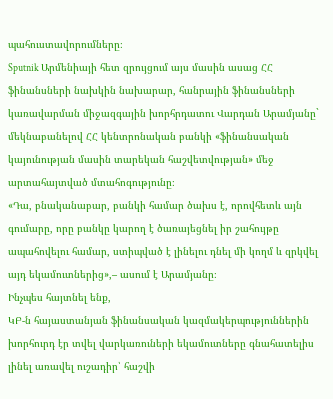պահուստավորումները։
Sputnik Արմենիայի հետ զրույցում այս մասին ասաց ՀՀ ֆինանսների նախկին նախարար, հանրային ֆինանսների կառավարման միջազգային խորհրդատու Վարդան Արամյանը` մեկնաբանելով ՀՀ կենտրոնական բանկի «ֆինանսական կայունության մասին տարեկան հաշվետվության» մեջ արտահայտված մտահոգությունը։
«Դա, բնականաբար, բանկի համար ծախս է, որովհետև այն գումարը, որը բանկը կարող է ծառայեցնել իր շահույթը ապահովելու համար, ստիպված է լինելու դնել մի կողմ և զրկվել այդ եկամուտներից»,– ասում է Արամյանը։
Ինչպես հայտնել ենք,
ԿԲ-ն հայաստանյան ֆինանսական կազմակերպություններին խորհուրդ էր տվել վարկառուների եկամուտները գնահատելիս լինել առավել ուշադիր՝ հաշվի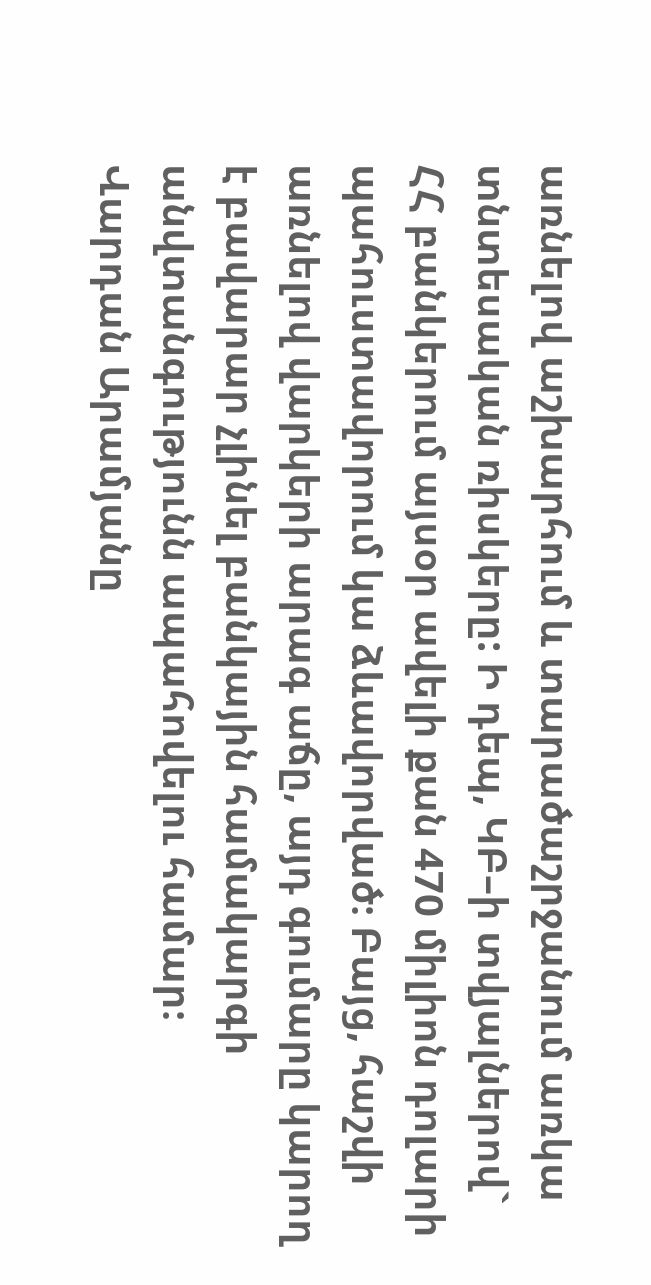առնելով աշխարհում և տարածաշրջանում առկա տնտեսական ռիսկերը: Ի դեպ, ԿԲ–ի տվյալներով` ՀՀ բանկերում այսօր ավելի քան 470 միլիոն դոլարի պահուստավորում կա ձևավորված։ Բայց, հաշվի առնելով վարկերի արագ աճը, այդ գումարը կարող է բավարար չլինել բանկային համակարգի անվտանգությունն ապահովելու համար։
Վարդան Արամյանը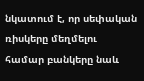նկատում է, որ սեփական ռիսկերը մեղմելու համար բանկերը նաև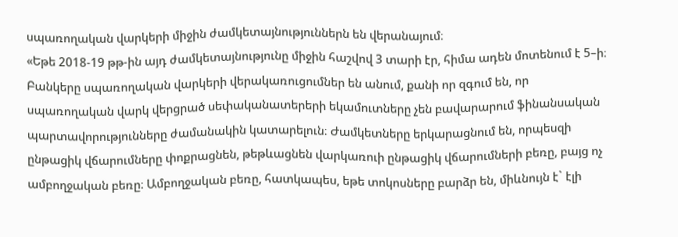սպառողական վարկերի միջին ժամկետայնություններն են վերանայում։
«Եթե 2018-19 թթ-ին այդ ժամկետայնությունը միջին հաշվով 3 տարի էր, հիմա ադեն մոտենում է 5–ի։ Բանկերը սպառողական վարկերի վերակառուցումներ են անում, քանի որ զգում են, որ սպառողական վարկ վերցրած սեփականատերերի եկամուտները չեն բավարարում ֆինանսական պարտավորությունները ժամանակին կատարելուն։ Ժամկետները երկարացնում են, որպեսզի ընթացիկ վճարումները փոքրացնեն, թեթևացնեն վարկառուի ընթացիկ վճարումների բեռը, բայց ոչ ամբողջական բեռը։ Ամբողջական բեռը, հատկապես, եթե տոկոսները բարձր են, միևնույն է` էլի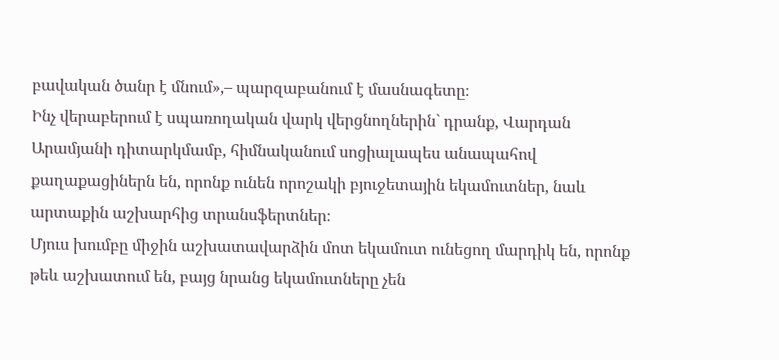բավական ծանր է մնում»,– պարզաբանում է մասնագետը։
Ինչ վերաբերում է սպառողական վարկ վերցնողներին` դրանք, Վարդան Արամյանի դիտարկմամբ, հիմնականում սոցիալապես անապահով քաղաքացիներն են, որոնք ունեն որոշակի բյուջետային եկամուտներ, նաև արտաքին աշխարհից տրանսֆերտներ։
Մյուս խումբը միջին աշխատավարձին մոտ եկամուտ ունեցող մարդիկ են, որոնք թեև աշխատում են, բայց նրանց եկամուտները չեն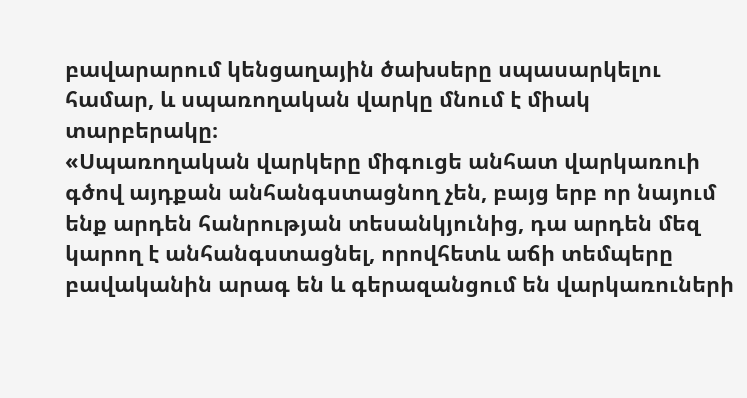բավարարում կենցաղային ծախսերը սպասարկելու համար, և սպառողական վարկը մնում է միակ տարբերակը։
«Սպառողական վարկերը միգուցե անհատ վարկառուի գծով այդքան անհանգստացնող չեն, բայց երբ որ նայում ենք արդեն հանրության տեսանկյունից, դա արդեն մեզ կարող է անհանգստացնել, որովհետև աճի տեմպերը բավականին արագ են և գերազանցում են վարկառուների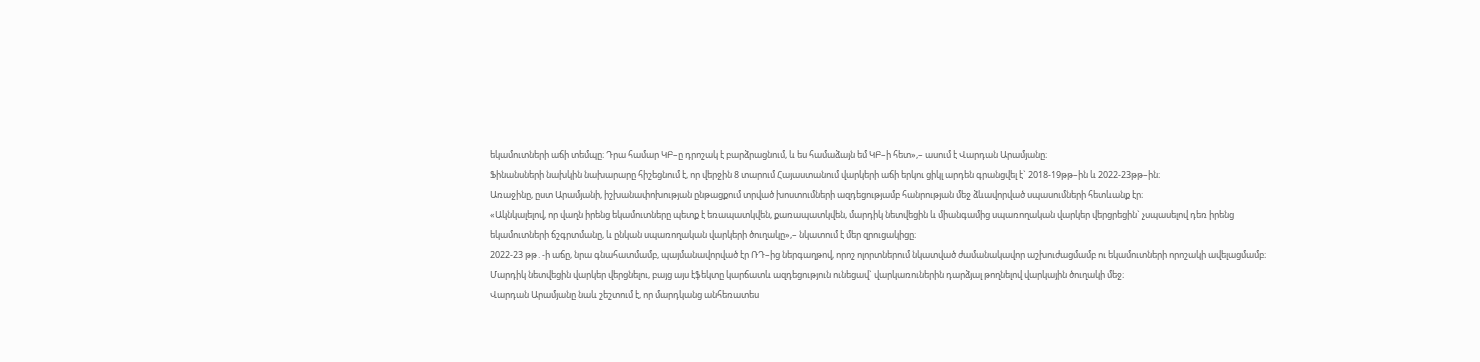եկամուտների աճի տեմպը։ Դրա համար ԿԲ–ը դրոշակ է բարձրացնում, և ես համաձայն եմ ԿԲ–ի հետ»,– ասում է Վարդան Արամյանը։
Ֆինանսների նախկին նախարարը հիշեցնում է, որ վերջին 8 տարում Հայաստանում վարկերի աճի երկու ցիկլ արդեն գրանցվել է` 2018-19թթ–ին և 2022-23թթ–ին։
Առաջինը, ըստ Արամյանի, իշխանափոխության ընթացքում տրված խոստումների ազդեցությամբ հանրության մեջ ձևավորված սպասումների հետևանք էր։
«Ակնկալելով, որ վաղն իրենց եկամուտները պետք է եռապատկվեն, քառապատկվեն, մարդիկ նետվեցին և միանգամից սպառողական վարկեր վերցրեցին` չսպասելով դեռ իրենց եկամուտների ճշգրտմանը, և ընկան սպառողական վարկերի ծուղակը»,– նկատում է մեր զրուցակիցը։
2022-23 թթ․-ի աճը, նրա գնահատմամբ, պայմանավորված էր ՌԴ–ից ներգաղթով, որոշ ոլորտներում նկատված ժամանակավոր աշխուժացմամբ ու եկամուտների որոշակի ավելացմամբ։ Մարդիկ նետվեցին վարկեր վերցնելու, բայց այս էֆեկտը կարճատև ազդեցություն ունեցավ` վարկառուներին դարձյալ թողնելով վարկային ծուղակի մեջ։
Վարդան Արամյանը նաև շեշտում է, որ մարդկանց անհեռատես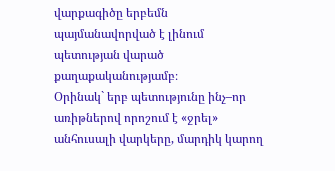վարքագիծը երբեմն պայմանավորված է լինում պետության վարած քաղաքականությամբ։
Օրինակ` երբ պետությունը ինչ–որ առիթներով որոշում է «ջրել» անհուսալի վարկերը, մարդիկ կարող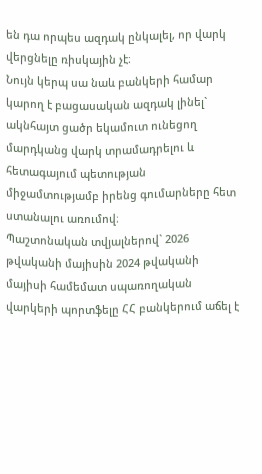են դա որպես ազդակ ընկալել, որ վարկ վերցնելը ռիսկային չէ։
Նույն կերպ սա նաև բանկերի համար կարող է բացասական ազդակ լինել` ակնհայտ ցածր եկամուտ ունեցող մարդկանց վարկ տրամադրելու և հետագայում պետության միջամտությամբ իրենց գումարները հետ ստանալու առումով։
Պաշտոնական տվյալներով` 2026 թվականի մայիսին 2024 թվականի մայիսի համեմատ սպառողական վարկերի պորտֆելը ՀՀ բանկերում աճել է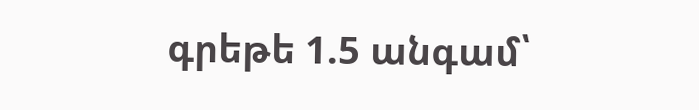գրեթե 1.5 անգամ՝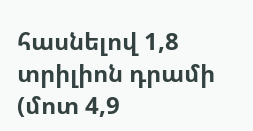հասնելով 1,8 տրիլիոն դրամի (մոտ 4,9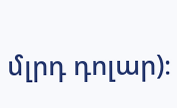մլրդ դոլար)։